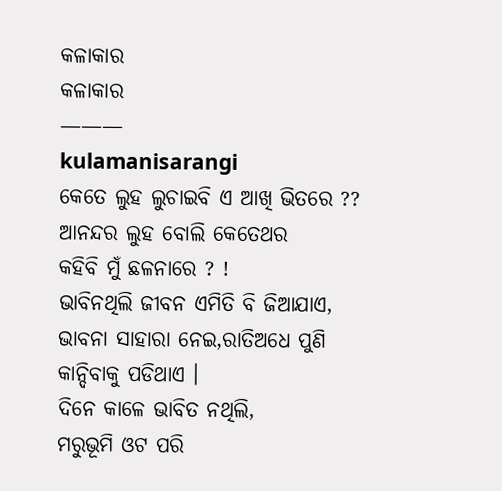କଳାକାର
କଳାକାର
———
kulamanisarangi
କେତେ ଲୁହ ଲୁଚାଇବି ଏ ଆଖି ଭିତରେ ??
ଆନନ୍ଦର ଲୁହ ବୋଲି କେତେଥର
କହିବି ମୁଁ ଛଳନାରେ ? !
ଭାବିନଥିଲି ଜୀବନ ଏମିତି ବି ଜିଆଯାଏ,
ଭାବନା ସାହାରା ନେଇ,ରାତିଅଧେ ପୁଣି
କାନ୍ଦିବାକୁ ପଡିଥାଏ ।
ଦିନେ କାଳେ ଭାବିତ ନଥିଲି,
ମରୁଭୂମି ଓଟ ପରି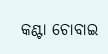କଣ୍ଟା ଚୋବାଇ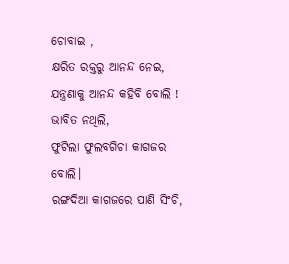ଚୋବାଇ ,
କ୍ଷରିତ ରକ୍ତରୁ ଆନନ୍ଦ ନେଇ,
ଯନ୍ତ୍ରଣାକୁ ଆନନ୍ଦ କହିବି ବୋଲି !
ଭାବିତ ନଥିଲି,
ଫୁଟିଲା ଫୁଲବଗିଚା କାଗଜର ବୋଲି।
ରଙ୍ଗଦିଆ କାଗଜରେ ପାଣି ସିଂଚି,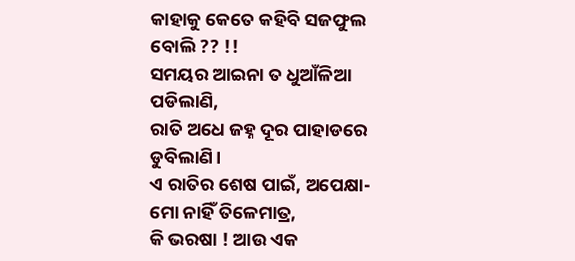କାହାକୁ କେତେ କହିବି ସଜଫୁଲ ବୋଲି ?? !!
ସମୟର ଆଇନା ତ ଧୁଆଁଳିଆ ପଡିଲାଣି,
ରାତି ଅଧେ ଜହ୍ନ ଦୂର ପାହାଡରେ ଡୁବିଲାଣି।
ଏ ରାତିର ଶେଷ ପାଇଁ, ଅପେକ୍ଷା-
ମୋ ନାହିଁ ତିଳେମାତ୍ର,
କି ଭରଷା ! ଆଉ ଏକ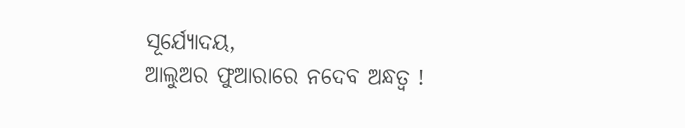ସୂର୍ଯ୍ୟୋଦୟ,
ଆଲୁଅର ଫୁଆରାରେ ନଦେବ ଅନ୍ଧତ୍ୱ !